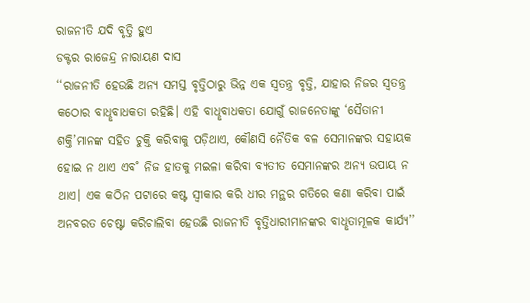ରାଜନୀତି ଯଦି ବୃତ୍ତି ହୁଏ
ଡକ୍ଟର ରାଜେନ୍ଦ୍ର ନାରାୟଣ ଦାସ
‘‘ରାଜନୀତି ହେଉଛି ଅନ୍ୟ ସମସ୍ତ ବୃତ୍ତିଠାରୁ ଭିନ୍ନ ଏକ ସ୍ବତନ୍ତ୍ର ବୃତ୍ତି, ଯାହାର ନିଜର ସ୍ବତନ୍ତ୍ର କଠୋର ବାଧୢବାଧକତା ରହିଛି। ଏହି ବାଧୢବାଧକତା ଯୋଗୁଁ ରାଜନେତାଙ୍କୁ ‘ସୈତାନୀ ଶକ୍ତି’ମାନଙ୍କ ସହିତ ଚୁକ୍ତି କରିବାକୁ ପଡ଼ିଥାଏ, କୌଣସି ନୈତିକ ବଳ ସେମାନଙ୍କର ସହାୟକ ହୋଇ ନ ଥାଏ ଏବ˚ ନିଜ ହାତକୁ ମଇଳା କରିବା ବ୍ୟତୀତ ସେମାନଙ୍କର ଅନ୍ୟ ଉପାୟ ନ ଥାଏ। ଏକ କଠିନ ପଟାରେ କଷ୍ଟ ସ୍ବୀକାର କରି ଧୀର ମନ୍ଥର ଗତିରେ କଣା କରିବା ପାଇଁ ଅନବରତ ଚେଷ୍ଟା କରିଚାଲିବା ହେଉଛି ରାଜନୀତି ବୃତ୍ତିଧାରୀମାନଙ୍କର ବାଧୢତାମୂଳକ କାର୍ଯ୍ୟ’’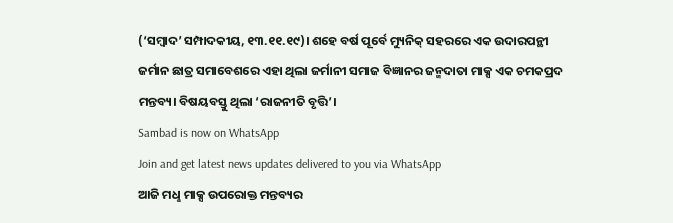(‘ସମ୍ବାଦ’ ସମ୍ପାଦକୀୟ, ୧୩.୧୧.୧୯)। ଶହେ ବର୍ଷ ପୂର୍ବେ ମ୍ୟୁନିକ୍ ସହରରେ ଏକ ଉଦାରପନ୍ଥୀ ଜର୍ମାନ ଛାତ୍ର ସମାବେଶରେ ଏହା ଥିଲା ଜର୍ମାନୀ ସମାଜ ବିଜ୍ଞାନର ଜନ୍ମଦାତା ମାକ୍ସ ଏକ ଚମକପ୍ରଦ ମନ୍ତବ୍ୟ। ବିଷୟବସ୍ତୁ ଥିଲା ‘ରାଜନୀତି ବୃତ୍ତି’।
Sambad is now on WhatsApp
Join and get latest news updates delivered to you via WhatsApp
ଆଜି ମଧୢ ମାକ୍ସ ଉପରୋକ୍ତ ମନ୍ତବ୍ୟର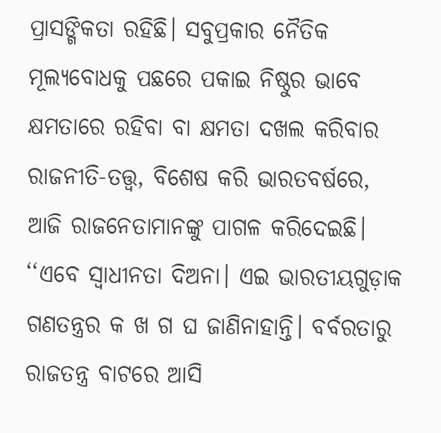ପ୍ରାସଙ୍ଗିକତା ରହିଛି। ସବୁପ୍ରକାର ନୈତିକ ମୂଲ୍ୟବୋଧକୁ ପଛରେ ପକାଇ ନିଷ୍ଠୁର ଭାବେ କ୍ଷମତାରେ ରହିବା ବା କ୍ଷମତା ଦଖଲ କରିବାର ରାଜନୀତି-ତତ୍ତ୍ବ, ବିଶେଷ କରି ଭାରତବର୍ଷରେ, ଆଜି ରାଜନେତାମାନଙ୍କୁ ପାଗଳ କରିଦେଇଛି।
‘‘ଏବେ ସ୍ବାଧୀନତା ଦିଅନା। ଏଇ ଭାରତୀୟଗୁଡ଼ାକ ଗଣତନ୍ତ୍ରର କ ଖ ଗ ଘ ଜାଣିନାହାନ୍ତି। ବର୍ବରତାରୁ ରାଜତନ୍ତ୍ର ବାଟରେ ଆସି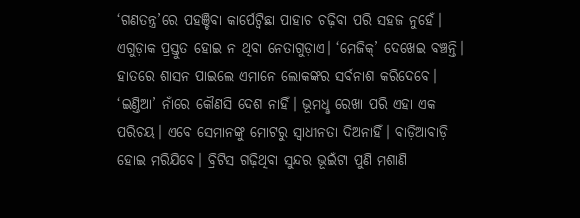‘ଗଣତନ୍ତ୍ର’ରେ ପହଞ୍ଚିବା କାର୍ପେଟ୍ବିଛା ପାହାଚ ଚଢ଼ିବା ପରି ସହଜ ନୁହେଁ। ଏଗୁଡ଼ାକ ପ୍ରସ୍ତୁତ ହୋଇ ନ ଥିବା ନେତାଗୁଡ଼ାଏ। ‘ମେଜିକ୍’ ଦେଖେଇ ବଞ୍ଚନ୍ତି। ହାତରେ ଶାସନ ପାଇଲେ ଏମାନେ ଲୋକଙ୍କର ସର୍ବନାଶ କରିଦେବେ। ‘ଇଣ୍ତିଆ’ ନାଁରେ କୌଣସି ଦେଶ ନାହିଁ। ଭୂମଧୢ ରେଖା ପରି ଏହା ଏକ ପରିଚୟ। ଏବେ ସେମାନଙ୍କୁ ମୋଟରୁ ସ୍ବାଧୀନତା ଦିଅନାହିଁ। ବାଡ଼ିଆବାଡ଼ି ହୋଇ ମରିଯିବେ। ବ୍ରିଟିସ ଗଢ଼ିଥିବା ସୁନ୍ଦର ଭୂଇଁଟା ପୁଣି ମଶାଣି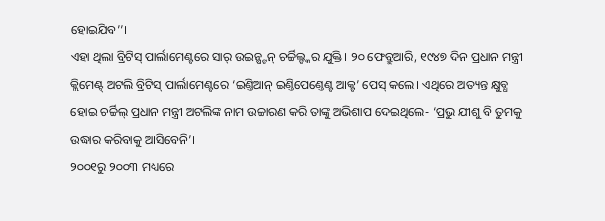ହୋଇଯିବ’’।
ଏହା ଥିଲା ବ୍ରିଟିସ୍ ପାର୍ଲାମେଣ୍ଟରେ ସାର୍ ଉଇନ୍ଷ୍ଟନ୍ ଚର୍ଚ୍ଚିଲ୍ଙ୍କର ଯୁକ୍ତି। ୨୦ ଫେବ୍ରୁଆରି, ୧୯୪୭ ଦିନ ପ୍ରଧାନ ମନ୍ତ୍ରୀ କ୍ଲିମେଣ୍ଟ୍ ଅଟଲି ବ୍ରିଟିସ୍ ପାର୍ଲାମେଣ୍ଟରେ ‘ଇଣ୍ତିଆନ୍ ଇଣ୍ତିପେଣ୍ତେଣ୍ଟ ଆକ୍ଟ’ ପେସ୍ କଲେ। ଏଥିରେ ଅତ୍ୟନ୍ତ କ୍ଷୁବ୍ଧ ହୋଇ ଚର୍ଚ୍ଚିଲ୍ ପ୍ରଧାନ ମନ୍ତ୍ରୀ ଅଟଲିଙ୍କ ନାମ ଉଚ୍ଚାରଣ କରି ତାଙ୍କୁ ଅଭିଶାପ ଦେଇଥିଲେ- ‘ପ୍ରଭୁ ଯୀଶୁ ବି ତୁମକୁ ଉଦ୍ଧାର କରିବାକୁ ଆସିବେନି’।
୨୦୦୧ରୁ ୨୦୦୩ ମଧ୍ୟରେ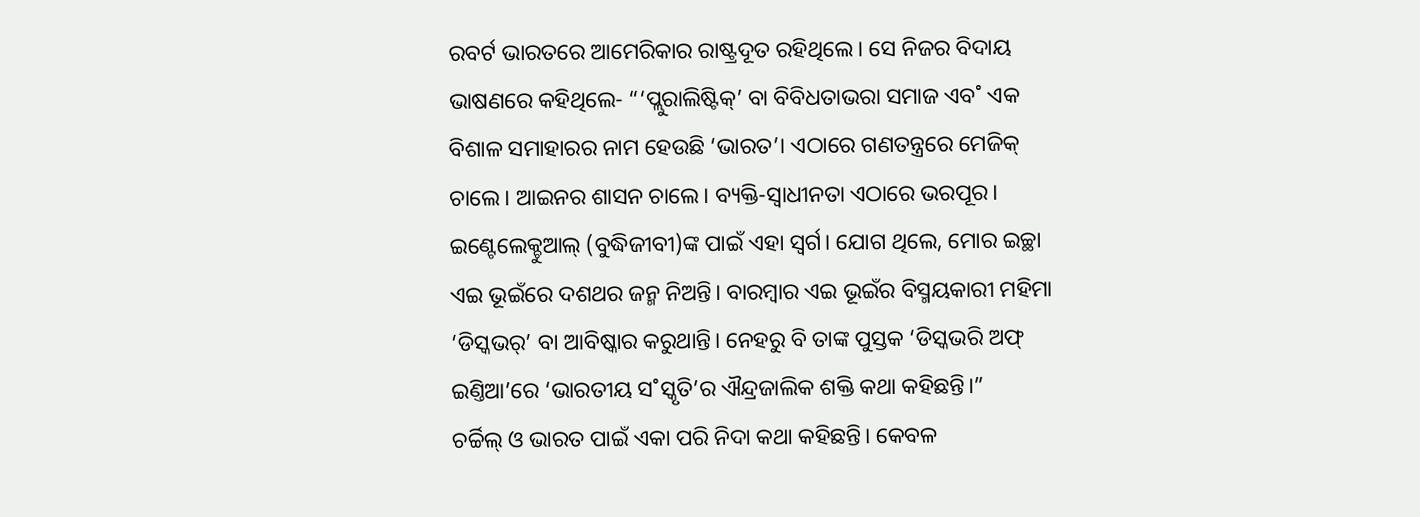ରବର୍ଟ ଭାରତରେ ଆମେରିକାର ରାଷ୍ଟ୍ରଦୂତ ରହିଥିଲେ। ସେ ନିଜର ବିଦାୟ ଭାଷଣରେ କହିଥିଲେ- “‘ପ୍ଲୁରାଲିଷ୍ଟିକ୍’ ବା ବିବିଧତାଭରା ସମାଜ ଏବ˚ ଏକ ବିଶାଳ ସମାହାରର ନାମ ହେଉଛି ‘ଭାରତ’। ଏଠାରେ ଗଣତନ୍ତ୍ରରେ ମେଜିକ୍ ଚାଲେ। ଆଇନର ଶାସନ ଚାଲେ। ବ୍ୟକ୍ତି-ସ୍ବାଧୀନତା ଏଠାରେ ଭରପୂର। ଇଣ୍ଟେଲେକ୍ଚୁଆଲ୍ (ବୁଦ୍ଧିଜୀବୀ)ଙ୍କ ପାଇଁ ଏହା ସ୍ବର୍ଗ। ଯୋଗ ଥିଲେ, ମୋର ଇଚ୍ଛା ଏଇ ଭୂଇଁରେ ଦଶଥର ଜନ୍ମ ନିଅନ୍ତି। ବାରମ୍ବାର ଏଇ ଭୂଇଁର ବିସ୍ମୟକାରୀ ମହିମା ‘ଡିସ୍କଭର୍’ ବା ଆବିଷ୍କାର କରୁଥାନ୍ତି। ନେହରୁ ବି ତାଙ୍କ ପୁସ୍ତକ ‘ଡିସ୍କଭରି ଅଫ୍ ଇଣ୍ତିଆ’ରେ ‘ଭାରତୀୟ ସ˚ସ୍କୃତି’ର ଐନ୍ଦ୍ରଜାଲିକ ଶକ୍ତି କଥା କହିଛନ୍ତି।”
ଚର୍ଚ୍ଚିଲ୍ ଓ ଭାରତ ପାଇଁ ଏକା ପରି ନିଦା କଥା କହିଛନ୍ତି। କେବଳ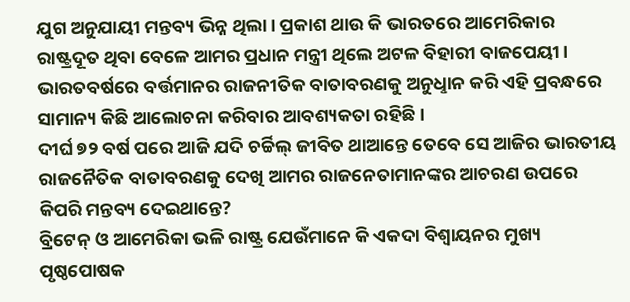ଯୁଗ ଅନୁଯାୟୀ ମନ୍ତବ୍ୟ ଭିନ୍ନ ଥିଲା। ପ୍ରକାଶ ଥାଉ କି ଭାରତରେ ଆମେରିକାର ରାଷ୍ଟ୍ରଦୂତ ଥିବା ବେଳେ ଆମର ପ୍ରଧାନ ମନ୍ତ୍ରୀ ଥିଲେ ଅଟଳ ବିହାରୀ ବାଜପେୟୀ।
ଭାରତବର୍ଷରେ ବର୍ତ୍ତମାନର ରାଜନୀତିକ ବାତାବରଣକୁ ଅନୁଧୢାନ କରି ଏହି ପ୍ରବନ୍ଧରେ ସାମାନ୍ୟ କିଛି ଆଲୋଚନା କରିବାର ଆବଶ୍ୟକତା ରହିଛି।
ଦୀର୍ଘ ୭୨ ବର୍ଷ ପରେ ଆଜି ଯଦି ଚର୍ଚ୍ଚିଲ୍ ଜୀବିତ ଥାଆନ୍ତେ ତେବେ ସେ ଆଜିର ଭାରତୀୟ ରାଜନୈତିକ ବାତାବରଣକୁ ଦେଖି ଆମର ରାଜନେତାମାନଙ୍କର ଆଚରଣ ଉପରେ କିପରି ମନ୍ତବ୍ୟ ଦେଇଥାନ୍ତେ?
ବ୍ରିଟେନ୍ ଓ ଆମେରିକା ଭଳି ରାଷ୍ଟ୍ର ଯେଉଁମାନେ କି ଏକଦା ବିଶ୍ବାୟନର ମୁଖ୍ୟ ପୃଷ୍ଠପୋଷକ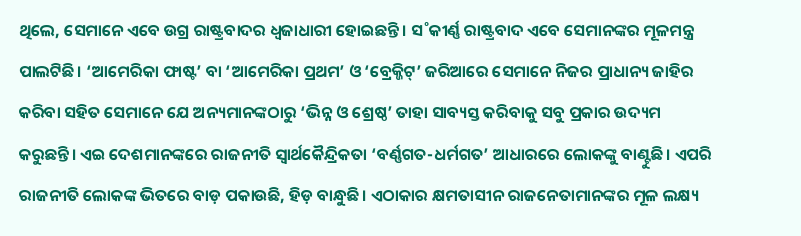ଥିଲେ, ସେମାନେ ଏବେ ଉଗ୍ର ରାଷ୍ଟ୍ରବାଦର ଧ୍ବଜାଧାରୀ ହୋଇଛନ୍ତି। ସ˚କୀର୍ଣ୍ଣ ରାଷ୍ଟ୍ରବାଦ ଏବେ ସେମାନଙ୍କର ମୂଳମନ୍ତ୍ର ପାଲଟିଛି। ‘ଆମେରିକା ଫାଷ୍ଟ’ ବା ‘ଆମେରିକା ପ୍ରଥମ’ ଓ ‘ବ୍ରେକ୍ଜିଟ୍’ ଜରିଆରେ ସେମାନେ ନିଜର ପ୍ରାଧାନ୍ୟ ଜାହିର କରିବା ସହିତ ସେମାନେ ଯେ ଅନ୍ୟମାନଙ୍କଠାରୁ ‘ଭିନ୍ନ ଓ ଶ୍ରେଷ୍ଠ’ ତାହା ସାବ୍ୟସ୍ତ କରିବାକୁ ସବୁ ପ୍ରକାର ଉଦ୍ୟମ କରୁଛନ୍ତି। ଏଇ ଦେଶମାନଙ୍କରେ ରାଜନୀତି ସ୍ବାର୍ଥକୈନ୍ଦ୍ରିକତା ‘ବର୍ଣ୍ଣଗତ-ଧର୍ମଗତ’ ଆଧାରରେ ଲୋକଙ୍କୁ ବାଣ୍ଟୁଛି। ଏପରି ରାଜନୀତି ଲୋକଙ୍କ ଭିତରେ ବାଡ଼ ପକାଉଛି, ହିଡ଼ ବାନ୍ଧୁଛି। ଏଠାକାର କ୍ଷମତାସୀନ ରାଜନେତାମାନଙ୍କର ମୂଳ ଲକ୍ଷ୍ୟ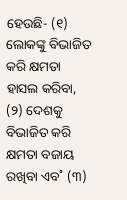ହେଉଛି- (୧) ଲୋକଙ୍କୁ ବିଭାଜିତ କରି କ୍ଷମତା ହାସଲ କରିବା, (୨) ଦେଶକୁ ବିଭାଜିତ କରି କ୍ଷମତା ବଜାୟ ରଖିବା ଏବ˚ (୩)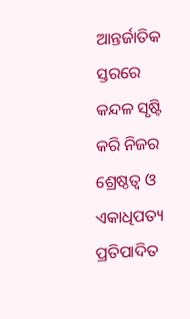ଆନ୍ତର୍ଜାତିକ ସ୍ତରରେ କନ୍ଦଳ ସୃଷ୍ଟି କରି ନିଜର ଶ୍ରେଷ୍ଠତ୍ବ ଓ ଏକାଧିପତ୍ୟ ପ୍ରତିପାଦିତ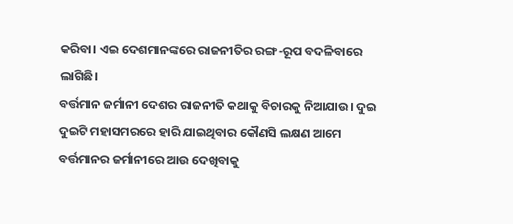କରିବା। ଏଇ ଦେଶମାନଙ୍କରେ ରାଜନୀତିର ରଙ୍ଗ-ରୂପ ବଦଳିବାରେ ଲାଗିଛି।
ବର୍ତ୍ତମାନ ଜର୍ମାନୀ ଦେଶର ରାଜନୀତି କଥାକୁ ବିଚାରକୁ ନିଆଯାଉ। ଦୁଇ ଦୁଇଟି ମହାସମରରେ ହାରି ଯାଇଥିବାର କୌଣସି ଲକ୍ଷଣ ଆମେ ବର୍ତ୍ତମାନର ଜର୍ମାନୀରେ ଆଉ ଦେଖିବାକୁ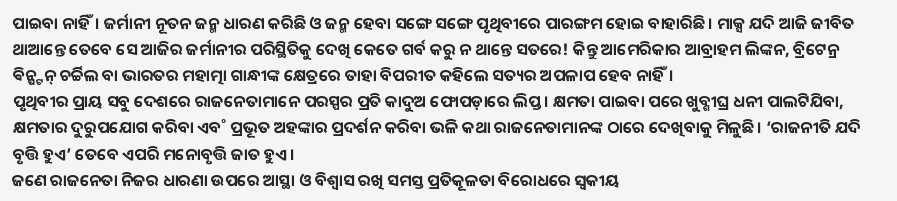ପାଇବା ନାହିଁ। ଜର୍ମାନୀ ନୂତନ ଜନ୍ମ ଧାରଣ କରିଛି ଓ ଜନ୍ମ ହେବା ସଙ୍ଗେ ସଙ୍ଗେ ପୃଥିବୀରେ ପାରଙ୍ଗମ ହୋଇ ବାହାରିଛି। ମାକ୍ସ ଯଦି ଆଜି ଜୀବିତ ଥାଆନ୍ତେ ତେବେ ସେ ଆଜିର ଜର୍ମାନୀର ପରିସ୍ଥିତିକୁ ଦେଖି କେତେ ଗର୍ବ କରୁ ନ ଥାନ୍ତେ ସତରେ! କିନ୍ତୁ ଆମେରିକାର ଆବ୍ରାହମ ଲିଙ୍କନ, ବ୍ରିଟେନ୍ର ଵିନ୍ଷ୍ଟନ୍ ଚର୍ଚ୍ଚିଲ ବା ଭାରତର ମହାତ୍ମା ଗାନ୍ଧୀଙ୍କ କ୍ଷେତ୍ରରେ ତାହା ବିପରୀତ କହିଲେ ସତ୍ୟର ଅପଳାପ ହେବ ନାହିଁ।
ପୃଥିବୀର ପ୍ରାୟ ସବୁ ଦେଶରେ ରାଜନେତାମାନେ ପରସ୍ପର ପ୍ରତି କାଦୁଅ ଫୋପଡ଼ାରେ ଲିପ୍ତ। କ୍ଷମତା ପାଇବା ପରେ ଖୁବ୍ଶୀଘ୍ର ଧନୀ ପାଲଟିଯିବା, କ୍ଷମତାର ଦୁରୁପଯୋଗ କରିବା ଏବ˚ ପ୍ରଭୂତ ଅହଙ୍କାର ପ୍ରଦର୍ଶନ କରିବା ଭଳି କଥା ରାଜନେତାମାନଙ୍କ ଠାରେ ଦେଖିବାକୁ ମିଳୁଛି। ‘ରାଜନୀତି ଯଦି ବୃତ୍ତି ହୁଏ’ ତେବେ ଏପରି ମନୋବୃତ୍ତି ଜାତ ହୁଏ।
ଜଣେ ରାଜନେତା ନିଜର ଧାରଣା ଉପରେ ଆସ୍ଥା ଓ ବିଶ୍ବାସ ରଖି ସମସ୍ତ ପ୍ରତିକୂଳତା ବିରୋଧରେ ସ୍ବକୀୟ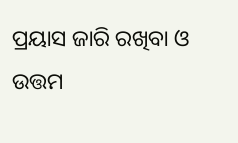ପ୍ରୟାସ ଜାରି ରଖିବା ଓ ଉତ୍ତମ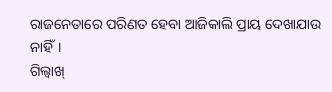ରାଜନେତାରେ ପରିଣତ ହେବା ଆଜିକାଲି ପ୍ରାୟ ଦେଖାଯାଉ ନାହିଁ।
ଗିଲ୍ବାଖ୍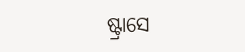ଷ୍ଟ୍ରାସେ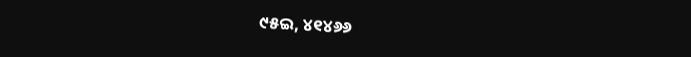୯୫ଇ, ୪୧୪୬୬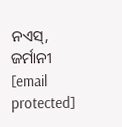ନଏସ୍, ଜର୍ମାନୀ
[email protected]